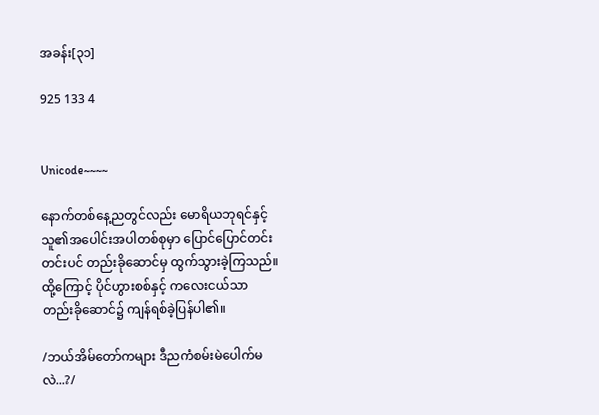အခန်း[၃၁]

925 133 4


Unicode~~~~

နောက်တစ်နေ့ညတွင်လည်း မောရိယဘုရင်နှင့် သူ၏အပေါင်းအပါတစ်စုမှာ ပြောင်ပြောင်တင်းတင်းပင် တည်းခိုဆောင်မှ ထွက်သွားခဲ့ကြသည်။ ထို့ကြောင့် ပိုင်ဟွားစစ်နှင့် ကလေးငယ်သာ တည်းခိုဆောင်‌၌ ကျန်ရစ်ခဲ့ပြန်ပါ၏။

/ဘယ်အိမ်တော်ကများ ဒီညကံစမ်းမဲပေါက်မလဲ...?/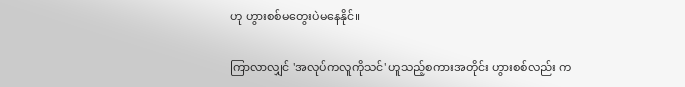ဟု ဟွားစစ်မတွေးပဲမနေနိုင်။

ကြာလာလျှင် 'အလုပ်ကလူကိုသင်' ဟူသည့်စကားအတိုင်း ဟွားစစ်လည်း က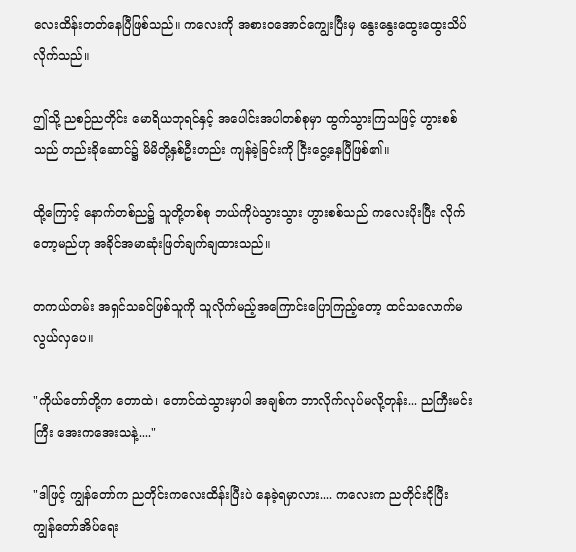လေးထိန်းတတ်နေပြီဖြစ်သည်။ ကလေးကို အစားဝအောင်ကျွေးပြီးမှ နွေးနွေးထွေးထွေးသိပ်လိုက်သည်။

ဤသို့ ညစဉ်ညတိုင်း မောရိယဘုရင်နှင့် အပေါင်းအပါတစ်စုမှာ ထွက်သွားကြသဖြင့် ဟွားစစ်သည် တည်းခိုဆောင်၌ မိမိတို့နှစ်ဦးတည်း ကျန်ခဲ့ခြင်းကို ငြီးငွေ့နေပြီဖြစ်၏။

ထို့ကြောင့် နောက်တစ်ည၌ သူတို့တစ်စု ဘယ်ကိုပဲသွားသွား ဟွားစစ်သည် ကလေးပိုးပြီး လိုက်တော့မည်ဟု အခိုင်အမာဆုံးဖြတ်ချက်ချထားသည်။

တကယ်တမ်း အရှင်သခင်ဖြစ်သူကို သူလိုက်မည့်အကြောင်းပြောကြည့်တော့ ထင်သလောက်မလွယ်လှပေ။

"ကိုယ်တော်တို့က တောထဲ၊ တောင်ထဲသွားမှာပါ အချစ်က ဘာလိုက်လုပ်မလို့တုန်း... ညကြီးမင်းကြီး အေးကအေးသနဲ့...."

"ဒါဖြင့် ကျွန်တော်က ညတိုင်းကလေးထိန်းပြီးပဲ နေခဲ့ရမှာလား.... ကလေးက ညတိုင်းငိုပြီး ကျွန်တော်အိပ်ရေး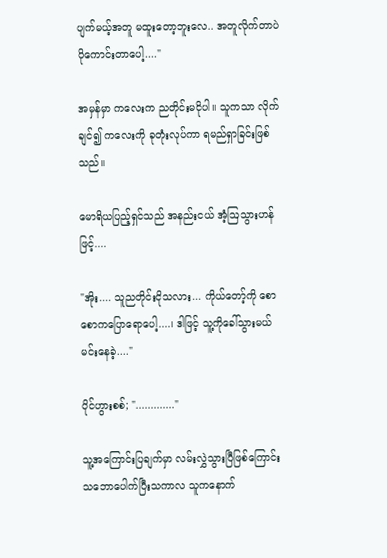ပျက်မယ့်အတူ မထူးတော့ဘူးလေ.. အတူလိုက်တာပဲ ပိုကောင်းတာပေါ့...."

အမှန်မှာ ကလေးက ညတိုင်းမငိုပါ။ သူကသာ လိုက်ချင်၍ ကလေးကို ခုတုံးလုပ်ကာ ရမည်ရှာခြင်းဖြစ်သည်။

မောရိယပြည့်ရှင်သည် အနည်းငယ် အံ့ဩသွားဟန်ဖြင့်....

"အိုး.... သူညတိုင်းငိုသလား... ကိုယ်တော့်ကို စောစောကပြောရောပေါ့....၊ ဒါဖြင့် သူ့ကိုခေါ်သွားမယ် မင်းနေခဲ့...."

ပိုင်ဟွားစစ်; "............."

သူ့အကြောင်းပြချက်မှာ လမ်းလွှဲသွားပြီဖြစ်ကြောင်း သဘောပေါက်ပြီးသကာလ သူကနောက်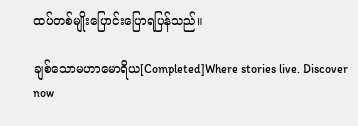ထပ်တစ်မျိုးပြောင်းပြောရပြန်သည်။

ချစ်သောမဟာမောရိယ[Completed]Where stories live. Discover now